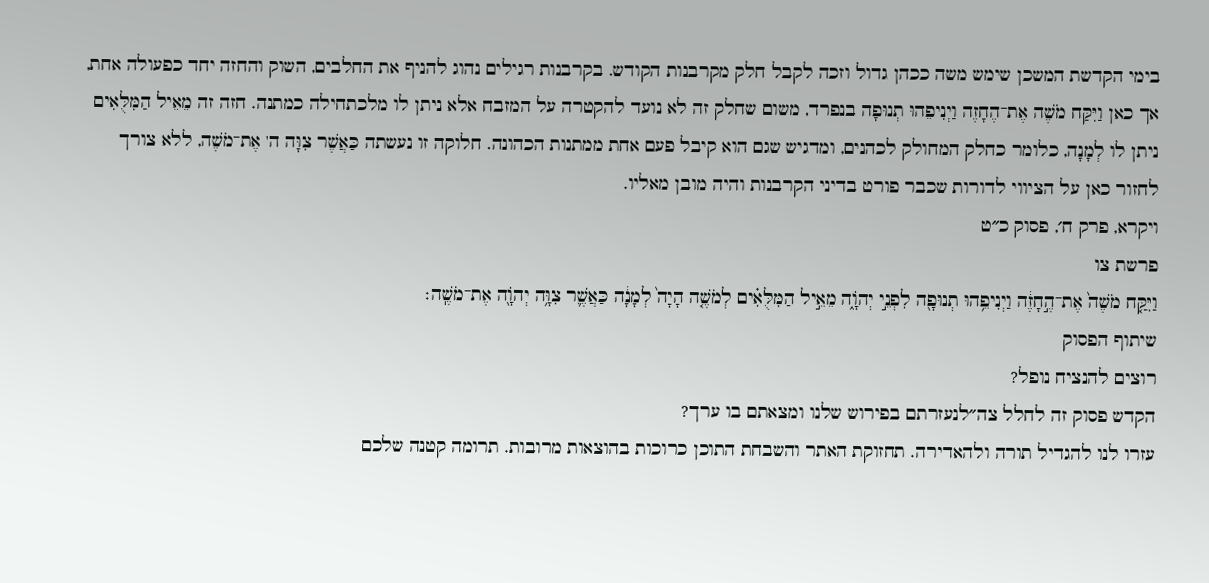בימי הקדשת המשכן שימש משה ככהן גדול וזכה לקבל חלק מקרבנות הקודש. בקרבנות רגילים נהוג להניף את החלבים, השוק והחזה יחד כפעולה אחת, אך כאן וַיִּקַּח מֹשֶׁה אֶת־הֶחָזֶה וַיְנִיפֵהוּ תְנוּפָה בנפרד, משום שחלק זה לא נועד להקטרה על המזבח אלא ניתן לו מלכתחילה כמתנה. חזה זה מֵאֵיל הַמִּלֻּאִים ניתן לו לְמָנָה, כלומר כחלק המחולק לכהנים, ומדגיש שגם הוא קיבל פעם אחת ממתנות הכהונה. חלוקה זו נעשתה כַּאֲשֶׁר צִוָּה ה' אֶת־מֹשֶׁה, ללא צורך לחזור כאן על הציווי לדורות שכבר פורט בדיני הקרבנות והיה מובן מאליו.
ויקרא, פרק ח׳, פסוק כ״ט
פרשת צו
וַיִּקַּ֤ח מֹשֶׁה֙ אֶת־הֶ֣חָזֶ֔ה וַיְנִיפֵ֥הוּ תְנוּפָ֖ה לִפְנֵ֣י יְהֹוָ֑ה מֵאֵ֣יל הַמִּלֻּאִ֗ים לְמֹשֶׁ֤ה הָיָה֙ לְמָנָ֔ה כַּאֲשֶׁ֛ר צִוָּ֥ה יְהֹוָ֖ה אֶת־מֹשֶֽׁה׃
שיתוף הפסוק
רוצים להנציח נופל?
הקדש פסוק זה לחלל צה״לנעזרתם בפירוש שלנו ומצאתם בו ערך?
עזרו לנו להגדיל תורה ולהאדירה. תחזוקת האתר והשבחת התוכן כרוכות בהוצאות מרובות. תרומה קטנה שלכם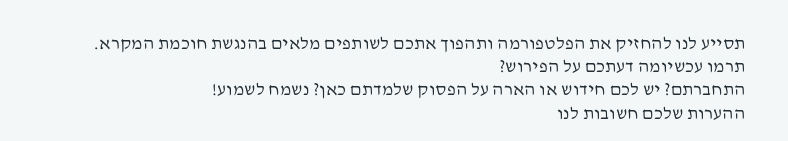תסייע לנו להחזיק את הפלטפורמה ותהפוך אתכם לשותפים מלאים בהנגשת חוכמת המקרא.
תרמו עכשיומה דעתכם על הפירוש?
התחברתם? יש לכם חידוש או הארה על הפסוק שלמדתם כאן? נשמח לשמוע!
ההערות שלכם חשובות לנו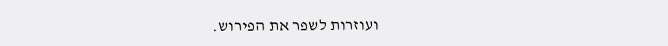ועוזרות לשפר את הפירוש.